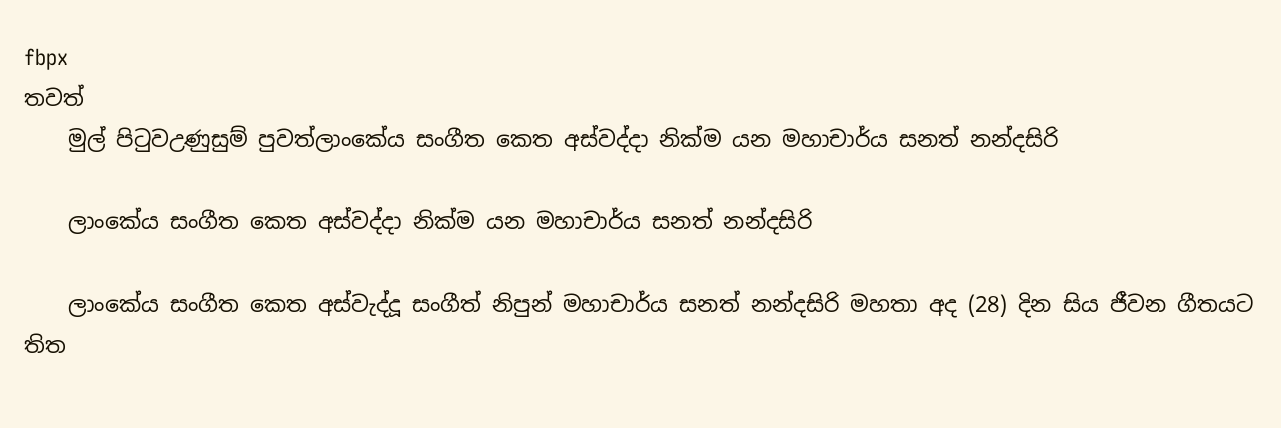fbpx
තවත්
    මුල් පිටුවඋණුසුම් පුවත්ලාංකේය සංගීත කෙත අස්වද්දා නික්ම යන මහාචාර්ය සනත් නන්දසිරි

    ලාංකේය සංගීත කෙත අස්වද්දා නික්ම යන මහාචාර්ය සනත් නන්දසිරි

    ලාංකේය සංගීත කෙත අස්වැද්දූ සංගීත් නිපුන් මහාචාර්ය සනත් නන්දසිරි මහතා අද (28) දින සිය ජීවන ගීතයට තිත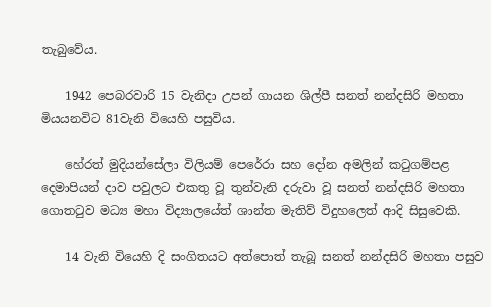තැබුවේය.

    1942 පෙබරවාරි 15 වැනිදා උපන් ගායන ශිල්පී සනත් නන්දසිරි මහතා මියයනවිට 81වැනි වියෙහි පසුවිය.

    හේරත් මුදියන්සේලා විලියම් පෙරේරා සහ දෝන අමලින් කටුගම්පළ දෙමාපියන් දාව පවුලට එකතු වූ තුන්වැනි දරුවා වූ සනත් නන්දසිරි මහතා ගොතටුව මධ්‍ය මහා විද්‍යාලයේත් ශාන්ත මැතිව් විදුහලෙත් ආදි සිසුවෙකි.

    14 වැනි වියෙහි දි සංගිතයට අත්පොත් තැබූ සනත් නන්දසිරි මහතා පසුව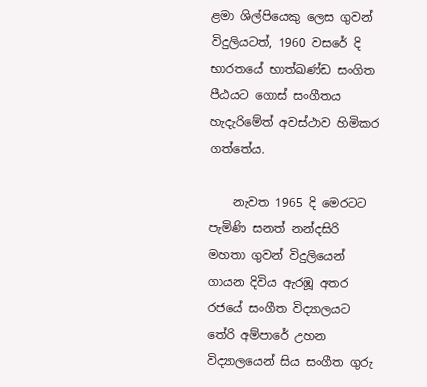ළමා ශිල්පියෙකු ලෙස ගුවන් විදුලියටත්, 1960 වසරේ දි භාරතයේ භාත්ඛණ්ඩ සංගිත පීඨයට ගොස් සංගීතය හැදැරිමේත් අවස්ථාව හිමිකර ගත්තේය.

    නැවත 1965 දි මෙරටට පැමිණි සනත් නන්දසිරි මහතා ගුවන් විදුලියෙන් ගායන දිවිය ඇරඹූ අතර රජයේ සංගීත විද්‍යාලයට තේරි අම්පාරේ උහන විද්‍යාලයෙන් සිය සංගීත ගුරු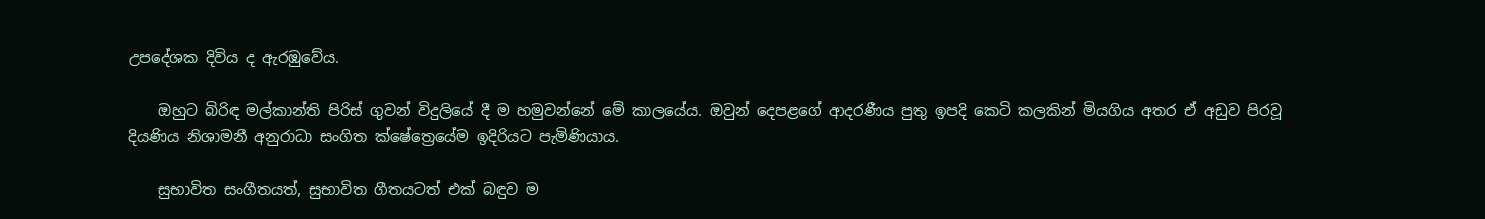උපදේශක දිවිය ද ඇරඹුවේය.

    ඔහුට බිරිඳ මල්කාන්ති පිරිස් ගුවන් විදුලියේ දී ම හමුවන්නේ මේ කාලයේය. ඔවුන් දෙපළගේ ආදරණීය පුතු ඉපදි කෙටි කලකින් මියගිය අතර ඒ අඩුව පිරවූ දියණිය නිශාමනී අනුරාධා සංගිත ක්ෂේත්‍රෙයේම ඉදිරියට පැමිණියාය.

    සුභාවිත සංගීතයත්, සුභාවිත ගීතයටත් එක් බඳුව ම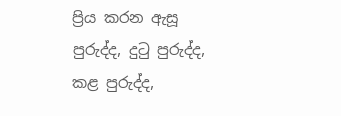ප්‍රිය කරන ඇසූ පුරුද්ද, දුටු පුරුද්ද, කළ පුරුද්ද,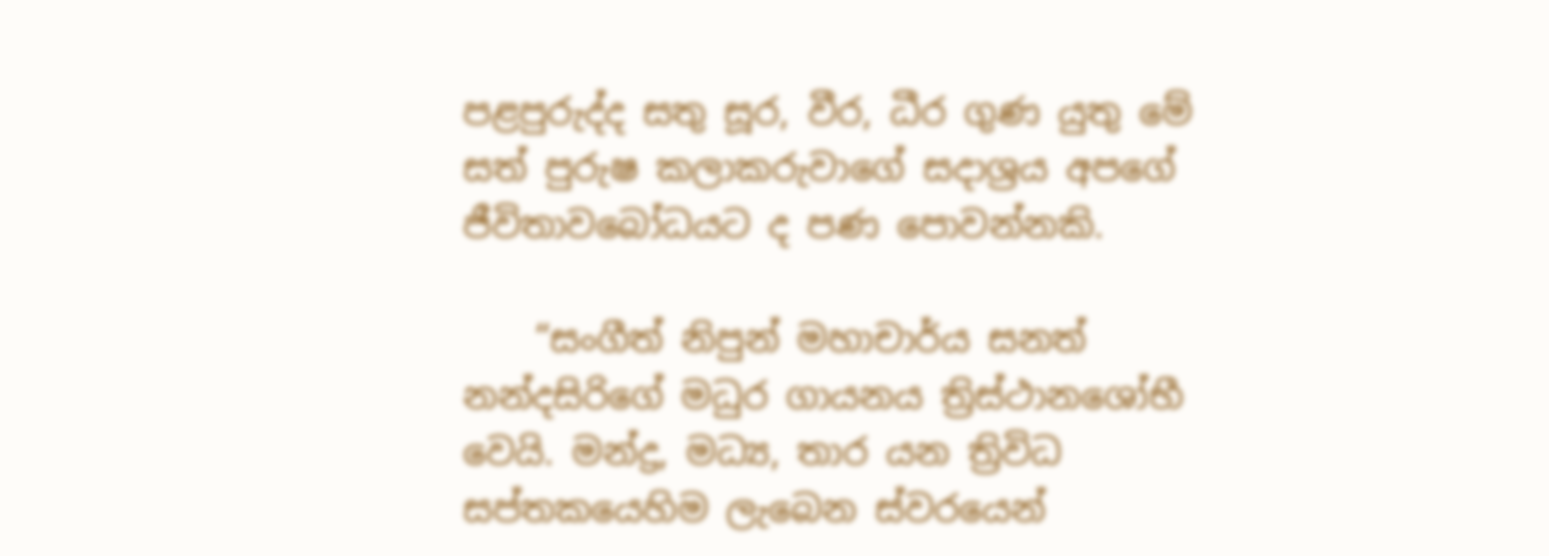පළපුරුද්ද සතු සූර, වීර, ධීර ගුණ යුතු මේ සත් පුරුෂ කලාකරුවාගේ සදාශ්‍රය අපගේ ජීවිතාවබෝධයට ද පණ පොවන්නකි.

    “සංගීත් නිපුන් මහාචාර්ය සනත් නන්දසිරිගේ මධුර ගායනය ත්‍රිස්ථානශෝභී වෙයි. මන්ද්‍ර, මධ්‍ය, තාර යන ත්‍රිවිධ සප්තකයෙහිම ලැබෙන ස්වරයෙන්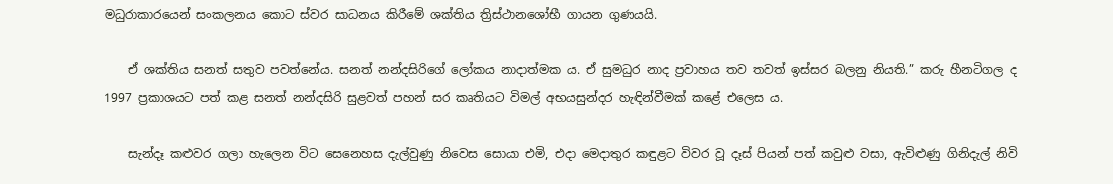මධුරාකාරයෙන් සංකලනය කොට ස්වර සාධනය කිරීමේ ශක්තිය ත්‍රිස්ථානශෝභී ගායන ගුණයයි.

    ඒ ශක්තිය සනත් සතුව පවත්නේය. සනත් නන්දසිරිගේ ලෝකය නාදාත්මක ය. ඒ සුමධුර නාද ප්‍රවාහය තව තවත් ඉස්සර බලනු නියති.” කරු හීනටිගල ද 1997 ප්‍රකාශයට පත් කළ සනත් නන්දසිරි සුළවත් පහන් සර කෘතියට විමල් අභයසුන්දර හැඳින්වීමක් කළේ එලෙස ය.

    සැන්දෑ කළුවර ගලා හැලෙන විට සෙනෙහස දැල්වුණු නිවෙස සොයා එමි, එදා මෙදාතුර කඳුළට විවර වූ දෑස් පියන් පත් කවුළු වසා, ඇවිළුණු ගිනිදැල් නිවි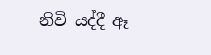නිවි යද්දී ඈ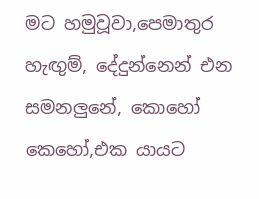මට හමුවූවා,පෙමාතුර හැඟුම්, දේදුන්නෙන් එන සමනලුනේ, කොහෝ කෙහෝ,එක යායට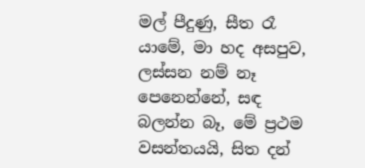මල් පීදුණු, සීත රෑ යාමේ, මා හද අසපුව, ලස්සන නම් නෑ පෙනෙන්නේ, සඳ බලන්න බෑ, මේ ප්‍රථම වසන්තයයි, සිත දන්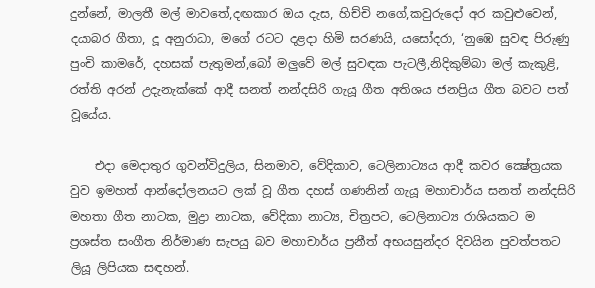දුන්නේ, මාලතී මල් මාවතේ,දඟකාර ඔය දැස, හිච්චි නගේ,කවුරුදෝ අර කවුළුවෙන්, දයාබර ගීතා, දූ අනුරාධා, මගේ රටට දළදා හිමි සරණයි, යසෝදරා, ‘නුඹෙ සුවඳ පිරුණු පුංචි කාමරේ, දහසක් පැතුමන්,බෝ මලුවේ මල් සුවඳක පැටලී,නිදිකුම්බා මල් කැකුළි, රත්ති අරන් උදැනැක්කේ ආදී සනත් නන්දසිරි ගැයූ ගීත අතිශය ජනප්‍රිය ගීත බවට පත් වූයේය.

    එදා මෙදාතුර ගුවන්විදුලිය, සිනමාව, වේදිකාව, ටෙලිනාට්‍යය ආදී කවර ක්‍ෂේත්‍රයක වුව ඉමහත් ආන්දෝලනයට ලක් වූ ගීත දහස් ගණනින් ගැයූ මහාචාර්ය සනත් නන්දසිරි මහතා ගීත නාටක, මුද්‍රා නාටක, වේදිකා නාට්‍ය, චිත්‍රපට, ටෙලිනාට්‍ය රාශියකට ම ප්‍රශස්ත සංගීත නිර්මාණ සැපයු බව මහාචාර්ය ප්‍රනීත් අභයසුන්දර දිවයින පුවත්පතට ලියූ ලිපියක සඳහන්.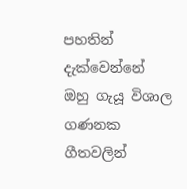පහතින් දැක්වෙන්නේ ඔහු ගැයූ විශාල ගණනක ගීතවලින්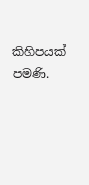කිහිපයක් පමණි.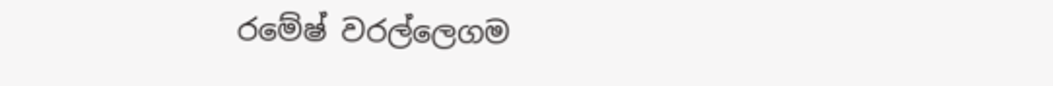රමේෂ් වරල්ලෙගම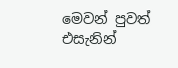මෙවන් පුවත් එසැනින්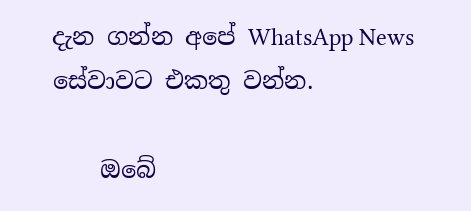දැන ගන්න අපේ WhatsApp News සේවාවට එකතු වන්න.

    ඔබේ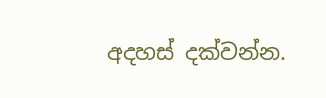අදහස් දක්වන්න.